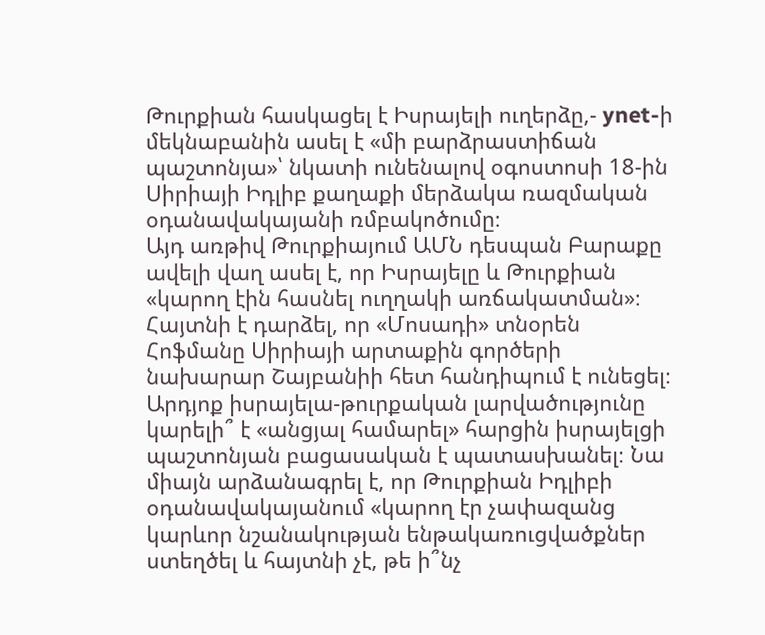Թուրքիան հասկացել է Իսրայելի ուղերձը,- ynet-ի մեկնաբանին ասել է «մի բարձրաստիճան պաշտոնյա»՝ նկատի ունենալով օգոստոսի 18-ին Սիրիայի Իդլիբ քաղաքի մերձակա ռազմական օդանավակայանի ռմբակոծումը։
Այդ առթիվ Թուրքիայում ԱՄՆ դեսպան Բարաքը ավելի վաղ ասել է, որ Իսրայելը և Թուրքիան «կարող էին հասնել ուղղակի առճակատման»։ Հայտնի է դարձել, որ «Մոսադի» տնօրեն Հոֆմանը Սիրիայի արտաքին գործերի նախարար Շայբանիի հետ հանդիպում է ունեցել։
Արդյոք իսրայելա-թուրքական լարվածությունը կարելի՞ է «անցյալ համարել» հարցին իսրայելցի պաշտոնյան բացասական է պատասխանել։ Նա միայն արձանագրել է, որ Թուրքիան Իդլիբի օդանավակայանում «կարող էր չափազանց կարևոր նշանակության ենթակառուցվածքներ ստեղծել և հայտնի չէ, թե ի՞նչ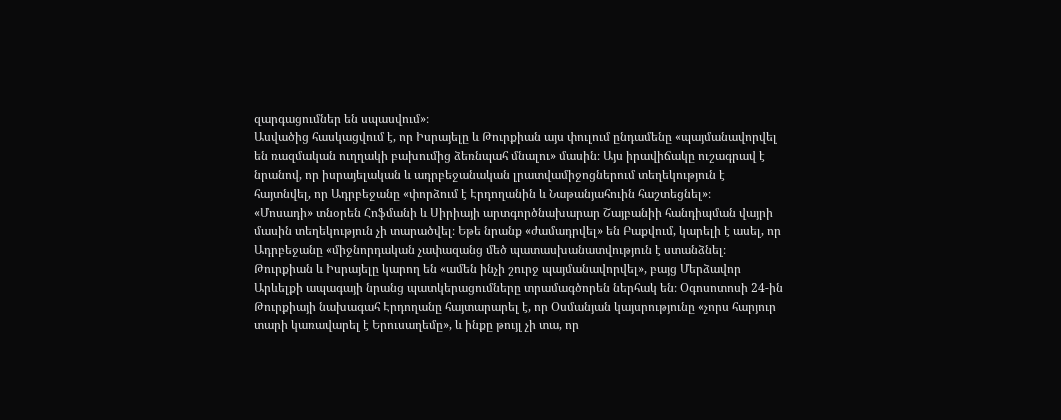զարգացումներ են սպասվում»։
Ասվածից հասկացվում է, որ Իսրայելը և Թուրքիան այս փուլում ընդամենը «պայմանավորվել են ռազմական ուղղակի բախումից ձեռնպահ մնալու» մասին։ Այս իրավիճակը ուշագրավ է նրանով, որ իսրայելական և ադրբեջանական լրատվամիջոցներում տեղեկություն է հայտնվել, որ Ադրբեջանը «փորձում է Էրդողանին և Նաթանյահուին հաշտեցնել»։
«Մոսադի» տնօրեն Հոֆմանի և Սիրիայի արտգործնախարար Շայբանիի հանդիպման վայրի մասին տեղեկություն չի տարածվել։ Եթե նրանք «ժամադրվել» են Բաքվում, կարելի է ասել, որ Ադրբեջանը «միջնորդական չափազանց մեծ պատասխանատվություն է ստանձնել։
Թուրքիան և Իսրայելը կարող են «ամեն ինչի շուրջ պայմանավորվել», բայց Մերձավոր Արևելքի ապագայի նրանց պատկերացումները տրամագծորեն ներհակ են։ Օգոսոտոսի 24-ին Թուրքիայի նախագահ Էրդողանը հայտարարել է, որ Օսմանյան կայսրությունը «չորս հարյուր տարի կառավարել է Երուսաղեմը», և ինքը թույլ չի տա, որ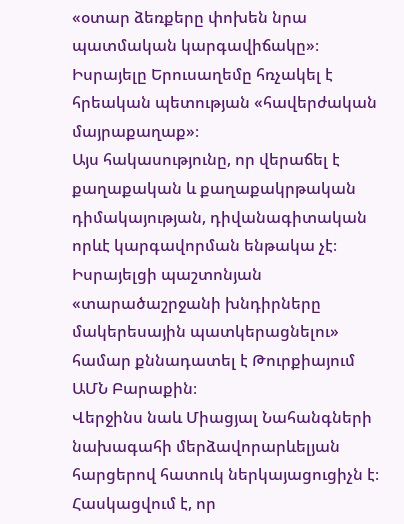«օտար ձեռքերը փոխեն նրա պատմական կարգավիճակը»։ Իսրայելը Երուսաղեմը հռչակել է հրեական պետության «հավերժական մայրաքաղաք»։
Այս հակասությունը, որ վերաճել է քաղաքական և քաղաքակրթական դիմակայության, դիվանագիտական որևէ կարգավորման ենթակա չէ։ Իսրայելցի պաշտոնյան «տարածաշրջանի խնդիրները մակերեսային պատկերացնելու» համար քննադատել է Թուրքիայում ԱՄՆ Բարաքին։
Վերջինս նաև Միացյալ Նահանգների նախագահի մերձավորարևելյան հարցերով հատուկ ներկայացուցիչն է։ Հասկացվում է, որ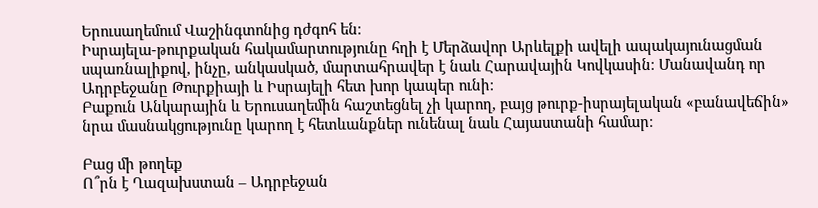Երուսաղեմում Վաշինգտոնից դժգոհ են։
Իսրայելա-թուրքական հակամարտությունը հղի է Մերձավոր Արևելքի ավելի ապակայունացման սպառնալիքով, ինչը, անկասկած, մարտահրավեր է նաև Հարավային Կովկասին։ Մանավանդ որ Ադրբեջանը Թուրքիայի և Իսրայելի հետ խոր կապեր ունի։
Բաքուն Անկարային և Երուսաղեմին հաշտեցնել չի կարող, բայց թուրք-իսրայելական «բանավեճին» նրա մասնակցությունը կարող է հետևանքներ ունենալ նաև Հայաստանի համար։

Բաց մի թողեք
Ո՞րն է Ղազախստան – Ադրբեջան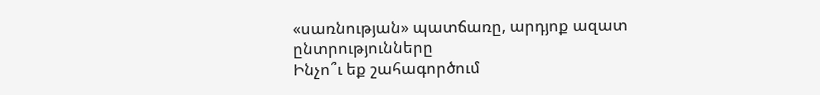«սառնության» պատճառը, արդյոք ազատ ընտրությունները
Ինչո՞ւ եք շահագործում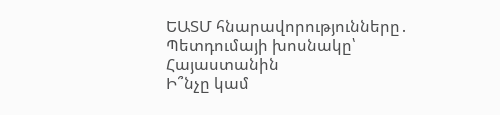ԵԱՏՄ հնարավորությունները․ Պետդումայի խոսնակը՝ Հայաստանին
Ի՞նչը կամ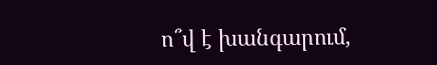ո՞վ է խանգարում,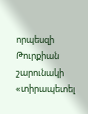որպեսզի Թուրքիան շարունակի «տիրապետել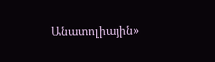Անատոլիային»